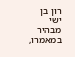רון בן ישי מבהיר במאמרו,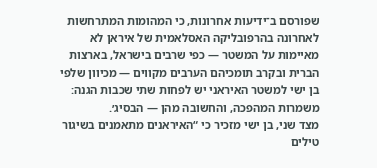שפורסם ב־ידיעות אחרונות, כי המהומות המתרחשות לאחרונה בהרפובליקה האסלאמית של איראן לא מאיימות על המשטר — כפי שרבים בישראל, בארצות הברית ובקרב תומכיהם הערבים מקווים — מכיוון שלפי בן ישי למשטר האיראני יש לפחות שתי שכבות הגנה: משמרות המהפכה, והחשובה מהן — הבסיג׳.
מצד שני, בן ישי מזכיר כי “האיראנים מתאמנים בשיגור טילים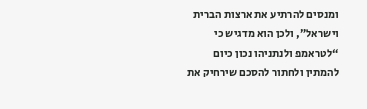ומנסים להרתיע את ארצות הברית וישראל”, ולכן הוא מדגיש כי “לטראמפ ולנתניהו נכון כיום להמתין ולחתור להסכם שירחיק את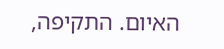האיום. התקיפה,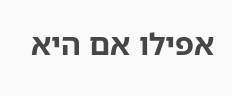אפילו אם היא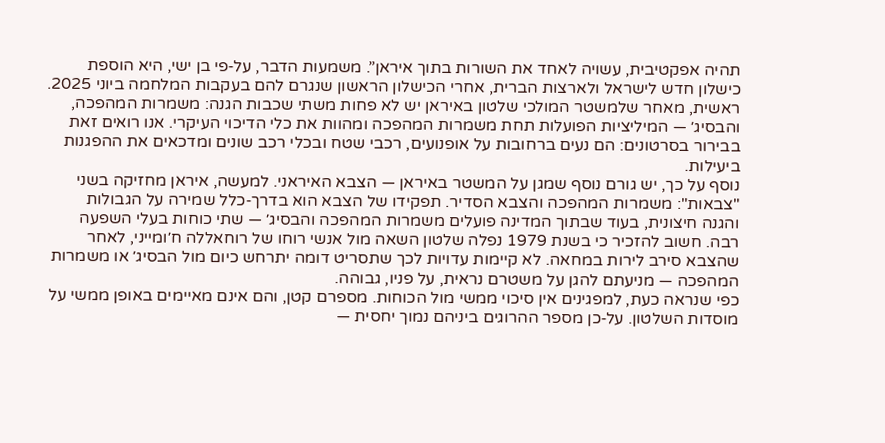תהיה אפקטיבית, עשויה לאחד את השורות בתוך איראן”. משמעות הדבר, על‑פי בן ישי, היא הוספת כישלון חדש לישראל ולארצות הברית, אחרי הכישלון הראשון שנגרם להם בעקבות המלחמה ביוני 2025.
ראשית, מאחר שלמשטר המולכי שלטון באיראן יש לא פחות משתי שכבות הגנה: משמרות המהפכה, והבסיג׳ — המיליציות הפועלות תחת משמרות המהפכה ומהוות את כלי הדיכוי העיקרי. אנו רואים זאת בבירור בסרטונים: הם נעים ברחובות על אופנועים, רכבי שטח ובכלי רכב שונים ומדכאים את ההפגנות ביעילות.
נוסף על כך, יש גורם נוסף שמגן על המשטר באיראן — הצבא האיראני. למעשה, איראן מחזיקה בשני "צבאות": משמרות המהפכה והצבא הסדיר. תפקידו של הצבא הוא בדרך‑כלל שמירה על הגבולות והגנה חיצונית, בעוד שבתוך המדינה פועלים משמרות המהפכה והבסיג׳ — שתי כוחות בעלי השפעה רבה. חשוב להזכיר כי בשנת 1979 נפלה שלטון השאה מול אנשי רוחו של רוחאללה ח׳ומייני, לאחר שהצבא סירב לירות במחאה. לא קיימות עדויות לכך שתסריט דומה יתרחש כיום מול הבסיג׳ או משמרות המהפכה — מניעתם להגן על משטרם נראית, על פניו, גבוהה.
כפי שנראה כעת, למפגינים אין סיכוי ממשי מול הכוחות. מספרם קטן, והם אינם מאיימים באופן ממשי על מוסדות השלטון. על‑כן מספר ההרוגים ביניהם נמוך יחסית —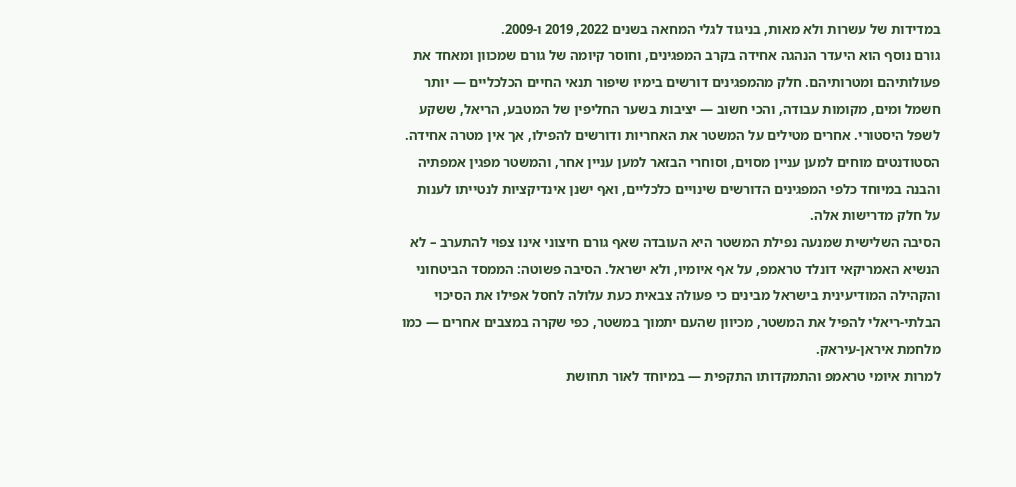במדידות של עשרות ולא מאות, בניגוד לגלי המחאה בשנים 2022, 2019 ו‑2009.
גורם נוסף הוא היעדר הנהגה אחידה בקרב המפגינים, וחוסר קיומה של גורם שמכוון ומאחד את פעולותיהם ומטרותיהם. חלק מהמפגינים דורשים בימיו שיפור תנאי החיים הכלכליים — יותר חשמל ומים, מקומות עבודה, והכי חשוב — יציבות בשער החליפין של המטבע, הריאל, ששקע לשפל היסטורי. אחרים מטילים על המשטר את האחריות ודורשים להפילו, אך אין מטרה אחידה. הסטודנטים מוחים למען עניין מסוים, וסוחרי הבזאר למען עניין אחר, והמשטר מפגין אמפתיה והבנה במיוחד כלפי המפגינים הדורשים שינויים כלכליים, ואף ישנן אינדיקציות לנטייתו לענות על חלק מדרישות אלה.
הסיבה השלישית שמנעה נפילת המשטר היא העובדה שאף גורם חיצוני אינו צפוי להתערב – לא הנשיא האמריקאי דונלד טראמפ, על אף איומיו, ולא ישראל. הסיבה פשוטה: הממסד הביטחוני והקהילה המודיעינית בישראל מבינים כי פעולה צבאית כעת עלולה לחסל אפילו את הסיכוי הבלתי‑ריאלי להפיל את המשטר, מכיוון שהעם יתמוך במשטר, כפי שקרה במצבים אחרים — כמו מלחמת איראן‑עיראק.
למרות איומי טראמפ והתמקדותו התקפית — במיוחד לאור תחושת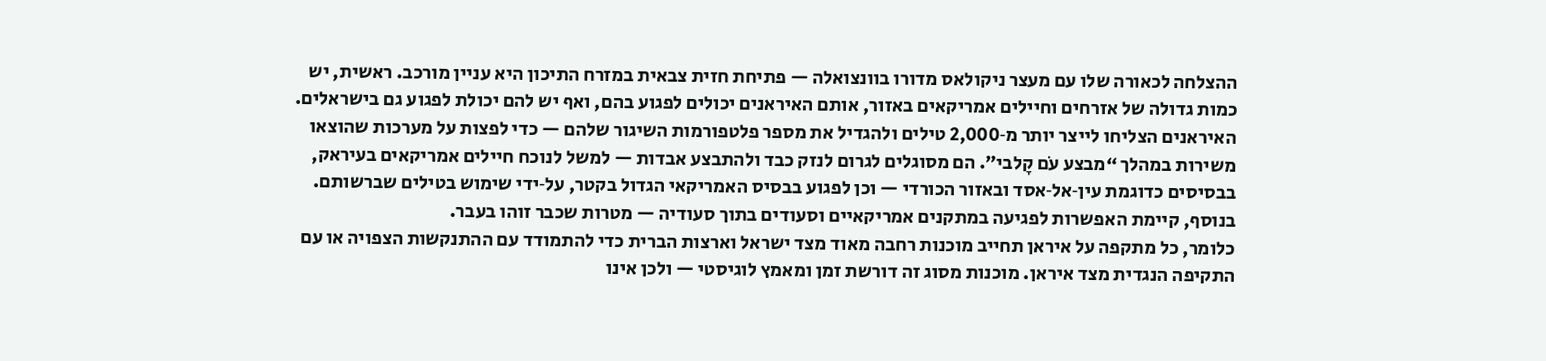ההצלחה לכאורה שלו עם מעצר ניקולאס מדורו בוונצואלה — פתיחת חזית צבאית במזרח התיכון היא עניין מורכב. ראשית, יש כמות גדולה של אזרחים וחיילים אמריקאים באזור, אותם האיראנים יכולים לפגוע בהם, ואף יש להם יכולת לפגוע גם בישראלים.
האיראנים הצליחו לייצר יותר מ‑2,000 טילים ולהגדיל את מספר פלטפורמות השיגור שלהם — כדי לפצות על מערכות שהוצאו משירות במהלך “מבצע עֹם קָלבי”. הם מסוגלים לגרום לנזק כבד ולהתבצע אבדות — למשל לנוכח חיילים אמריקאים בעיראק, בבסיסים כדוגמת עין‑אל‑אסד ובאזור הכורדי — וכן לפגוע בבסיס האמריקאי הגדול בקטר, על‑ידי שימוש בטילים שברשותם. בנוסף, קיימת האפשרות לפגיעה במתקנים אמריקאיים וסעודים בתוך סעודיה — מטרות שכבר זוהו בעבר.
כלומר, כל מתקפה על איראן תחייב מוכנות רחבה מאוד מצד ישראל וארצות הברית כדי להתמודד עם ההתנקשות הצפויה או עם התקיפה הנגדית מצד איראן. מוכנות מסוג זה דורשת זמן ומאמץ לוגיסטי — ולכן אינו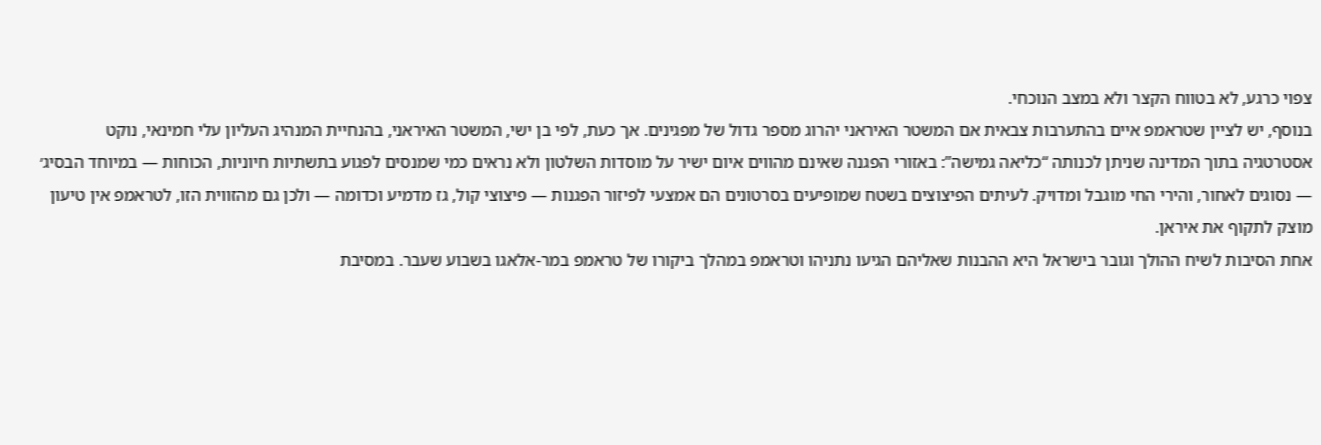צפוי כרגע, לא בטווח הקצר ולא במצב הנוכחי.
בנוסף, יש לציין שטראמפ איים בהתערבות צבאית אם המשטר האיראני יהרוג מספר גדול של מפגינים. אך כעת, לפי בן ישי, המשטר האיראני, בהנחיית המנהיג העליון עלי חמינאי, נוקט אסטרטגיה בתוך המדינה שניתן לכנותה “כליאה גמישה”: באזורי הפגנה שאינם מהווים איום ישיר על מוסדות השלטון ולא נראים כמי שמנסים לפגוע בתשתיות חיוניות, הכוחות — במיוחד הבסיג׳ — נסוגים לאחור, והירי החי מוגבל ומדויק. לעיתים הפיצוצים בשטח שמופיעים בסרטונים הם אמצעי לפיזור הפגנות — פיצוצי קול, גז מדמיע וכדומה — ולכן גם מהזווית הזו, לטראמפ אין טיעון מוצק לתקוף את איראן.
אחת הסיבות לשיח ההולך וגובר בישראל היא ההבנות שאליהם הגיעו נתניהו וטראמפ במהלך ביקורו של טראמפ במר‑אלאגו בשבוע שעבר. במסיבת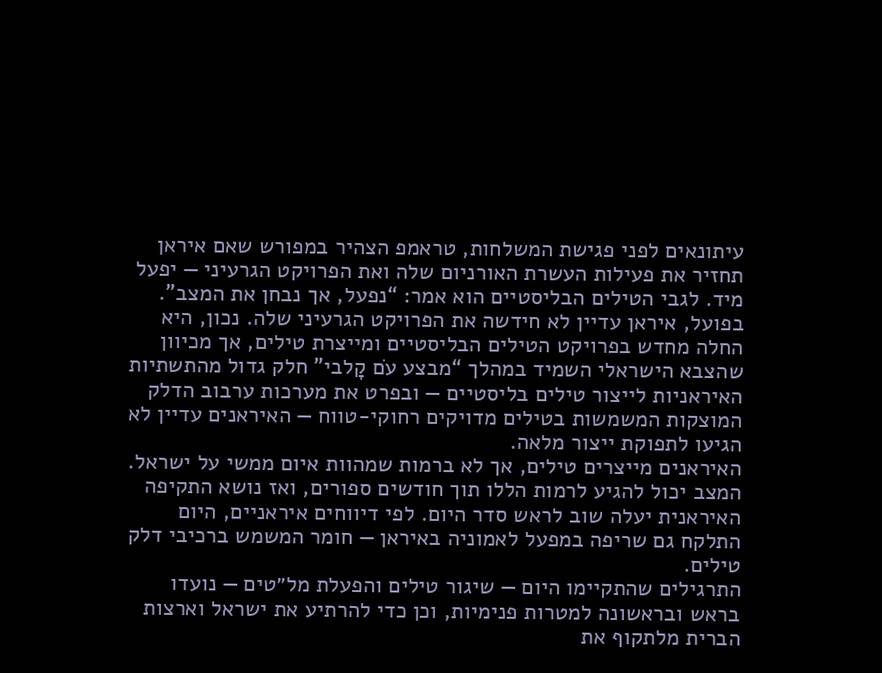עיתונאים לפני פגישת המשלחות, טראמפ הצהיר במפורש שאם איראן תחזיר את פעילות העשרת האורניום שלה ואת הפרויקט הגרעיני — יפעל מיד. לגבי הטילים הבליסטיים הוא אמר: “נפעל, אך נבחן את המצב”.
בפועל, איראן עדיין לא חידשה את הפרויקט הגרעיני שלה. נכון, היא החלה מחדש בפרויקט הטילים הבליסטיים ומייצרת טילים, אך מכיוון שהצבא הישראלי השמיד במהלך “מבצע עֹם קָלבי” חלק גדול מהתשתיות האיראניות לייצור טילים בליסטיים — ובפרט את מערכות ערבוב הדלק המוצקות המשמשות בטילים מדויקים רחוקי‑טווח — האיראנים עדיין לא הגיעו לתפוקת ייצור מלאה.
האיראנים מייצרים טילים, אך לא ברמות שמהוות איום ממשי על ישראל. המצב יכול להגיע לרמות הללו תוך חודשים ספורים, ואז נושא התקיפה האיראנית יעלה שוב לראש סדר היום. לפי דיווחים איראניים, היום התלקח גם שריפה במפעל לאמוניה באיראן — חומר המשמש ברכיבי דלק טילים.
התרגילים שהתקיימו היום — שיגור טילים והפעלת מל״טים — נועדו בראש ובראשונה למטרות פנימיות, וכן כדי להרתיע את ישראל וארצות הברית מלתקוף את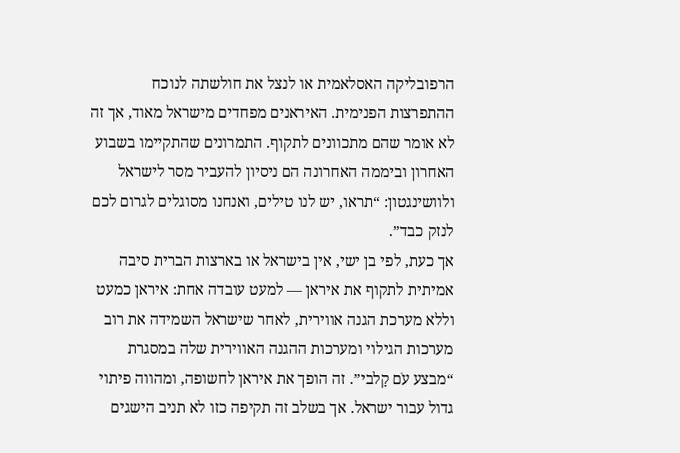הרפובליקה האסלאמית או לנצל את חולשתה לנוכח ההתפרצות הפנימית. האיראנים מפחדים מישראל מאוד, אך זה לא אומר שהם מתכוונים לתקוף. התמרונים שהתקיימו בשבוע האחרון וביממה האחרונה הם ניסיון להעביר מסר לישראל ולוושינגטון: “תראו, יש לנו טילים, ואנחנו מסוגלים לגרום לכם לנזק כבד”.
אך כעת, לפי בן ישי, אין בישראל או בארצות הברית סיבה אמיתית לתקוף את איראן — למעט עובדה אחת: איראן כמעט וללא מערכת הגנה אווירית, לאחר שישראל השמידה את רוב מערכות הגילוי ומערכות ההגנה האווירית שלה במסגרת “מבצע עֹם קָלבי”. זה הופך את איראן לחשופה, ומהווה פיתוי גדול עבור ישראל. אך בשלב זה תקיפה כזו לא תניב הישגים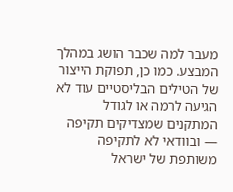מעבר למה שכבר הושג במהלך המבצע. כמו כן, תפוקת הייצור של הטילים הבליסטיים עוד לא הגיעה לרמה או לגודל המתקנים שמצדיקים תקיפה — ובוודאי לא לתקיפה משותפת של ישראל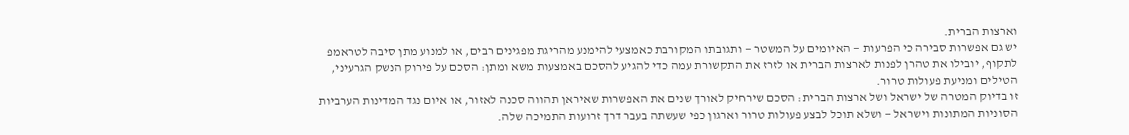וארצות הברית.
יש גם אפשרות סבירה כי הפרעות — האיומים על המשטר — ותגובתו המקורבת כאמצעי להימנע מהריגת מפגינים רבים, או למנוע מתן סיבה לטראמפ לתקוף, יובילו את טהרן לפנות לארצות הברית או לזרז את התקשורת עמה כדי להגיע להסכם באמצעות משא ומתן: הסכם על פירוק הנשק הגרעיני, הטילים ומניעת פעולות טרור.
זו בדיוק המטרה של ישראל ושל ארצות הברית: הסכם שירחיק לאורך שנים את האפשרות שאיראן תהווה סכנה לאזור, או איום נגד המדינות הערביות הסוניות המתונות וישראל — ושלא תוכל לבצע פעולות טרור וארגון כפי שעשתה בעבר דרך זרועות התמיכה שלה.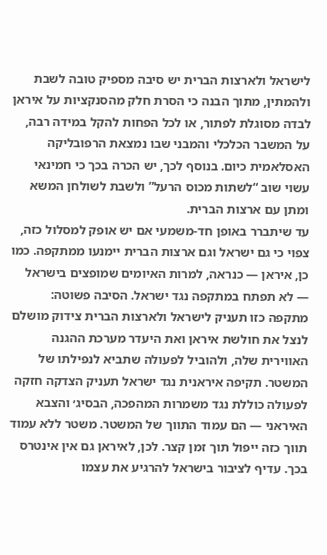לישראל ולארצות הברית יש סיבה מספיק טובה לשבת ולהמתין, מתוך הבנה כי הסרת חלק מהסנקציות על איראן לבדה מסוגלת לפתור, או לכל הפחות להקל במידה רבה, על המשבר הכלכלי והמבני שבו נמצאת הרפובליקה האסלאמית כיום. בנוסף לכך, יש הכרה בכך כי חמינאי עשוי שוב “לשתות מכוס הרעל” ולשבת לשולחן המשא ומתן עם ארצות הברית.
עד שיתברר באופן חד‑משמעי אם יש אופק למסלול כזה, צפוי כי גם ישראל וגם ארצות הברית יימנעו ממתקפה. כמו כן, איראן — כנראה, למרות האיומים שמופצים בישראל — לא תפתח במתקפה נגד ישראל. הסיבה פשוטה: מתקפה כזו תעניק לישראל ולארצות הברית צידוק מושלם לנצל את חולשת איראן ואת היעדר מערכת ההגנה האווירית שלה, ולהוביל לפעולה שתביא לנפילתו של המשטר. תקיפה איראנית נגד ישראל תעניק הצדקה חזקה לפעולה כוללת נגד משמרות המהפכה, הבסיג׳ והצבא האיראני — הם עמוד התווך של המשטר. משטר ללא עמוד תווך כזה ייפול תוך זמן קצר. לכן, לאיראן גם אין אינטרס בכך. עדיף לציבור בישראל להרגיע את עצמו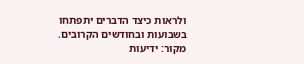ולראות כיצד הדברים יתפתחו בשבועות ובחודשים הקרובים.
מקור: ידיעות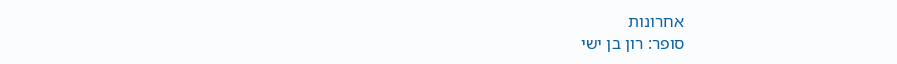אחרונות
סופר: רון בן ישי